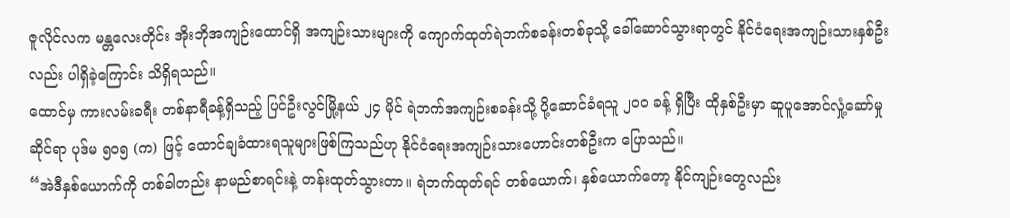ဇူလိုင်လက မန္တလေးတိုင်း အိုးဘိုအကျဉ်းထောင်ရှိ အကျဉ်းသားများကို ကျောက်ထုတ်ရဲဘက်စခန်းတစ်ခုသို့ ခေါ်ဆောင်သွားရာတွင် နိုင်ငံရေးအကျဉ်းသားနှစ်ဦးလည်း ပါရှိခဲ့ကြောင်း သိရှိရသည်။
ထောင်မှ ကားလမ်းခရီး တစ်နာရီခန့်ရှိသည့် ပြင်ဦးလွင်မြို့နယ် ၂၄ မိုင် ရဲဘက်အကျဉ်းစခန်းသို့ ပို့ဆောင်ခံရသူ ၂၀၀ ခန့် ရှိပြီး ထိုနှစ်ဦးမှာ ဆူပူအောင်လှုံ့ဆော်မှုဆိုင်ရာ ပုဒ်မ ၅၀၅ (က) ဖြင့် ထောင်ချခံထားရသူများဖြစ်ကြသည်ဟု နိုင်ငံရေးအကျဉ်းသားဟောင်းတစ်ဦးက ပြောသည်။
“အဲဒီနှစ်ယောက်ကို တစ်ခါတည်း နာမည်စာရင်းနဲ့ တန်းထုတ်သွားတာ။ ရဲဘက်ထုတ်ရင် တစ်ယောက်၊ နှစ်ယောက်တော့ နိုင်ကျဉ်းတွေလည်း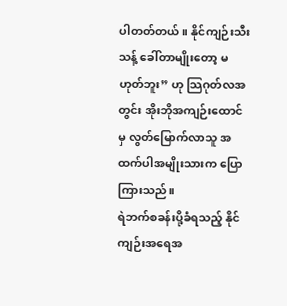ပါတတ်တယ်။ နိုင်ကျဉ်းသီးသန့် ခေါ်တာမျိုးတော့ မဟုတ်ဘူး” ဟု သြဂုတ်လအတွင်း အိုးဘိုအကျဉ်းထောင်မှ လွတ်မြောက်လာသူ အထက်ပါအမျိုးသားက ပြောကြားသည်။
ရဲဘက်စခန်းပို့ခံရသည့် နိုင်ကျဉ်းအရေအ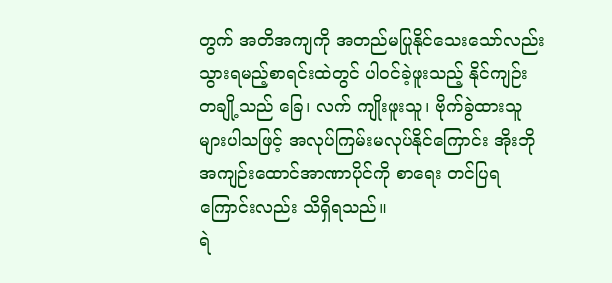တွက် အတိအကျကို အတည်မပြုနိုင်သေးသော်လည်း သွားရမည့်စာရင်းထဲတွင် ပါဝင်ခဲ့ဖူးသည့် နိုင်ကျဉ်းတချို့သည် ခြေ၊ လက် ကျိုးဖူးသူ၊ ဗိုက်ခွဲထားသူများပါသဖြင့် အလုပ်ကြမ်းမလုပ်နိုင်ကြောင်း အိုးဘိုအကျဉ်းထောင်အာဏာပိုင်ကို စာရေး တင်ပြရကြောင်းလည်း သိရှိရသည်။
ရဲ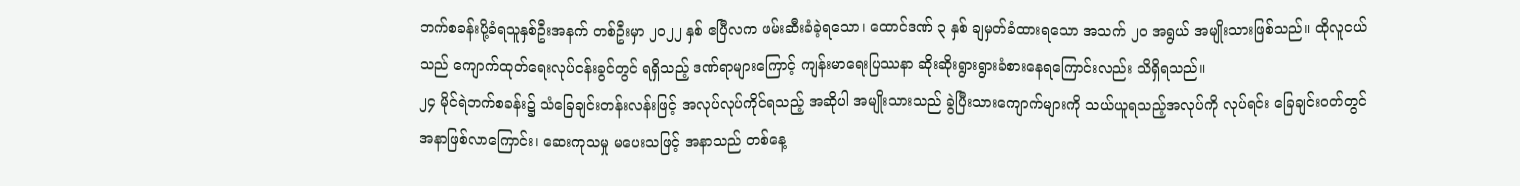ဘက်စခန်းပို့ခံရသူနှစ်ဦးအနက် တစ်ဦးမှာ ၂၀၂၂ နှစ် ဧပြီလက ဖမ်းဆီးခံခဲ့ရသော၊ ထောင်ဒဏ် ၃ နှစ် ချမှတ်ခံထားရသော အသက် ၂၀ အရွယ် အမျိုးသားဖြစ်သည်။ ထိုလူငယ်သည် ကျောက်ထုတ်ရေးလုပ်ငန်းခွင်တွင် ရရှိသည့် ဒဏ်ရာများကြောင့် ကျန်းမာရေးပြဿနာ ဆိုးဆိုးရွားရွားခံစားနေရကြောင်းလည်း သိရှိရသည်။
၂၄ မိုင်ရဲဘက်စခန်း၌ သံခြေချင်းတန်းလန်းဖြင့် အလုပ်လုပ်ကိုင်ရသည့် အဆိုပါ အမျိုးသားသည် ခွဲပြီးသားကျောက်များကို သယ်ယူရသည့်အလုပ်ကို လုပ်ရင်း ခြေချင်းဝတ်တွင် အနာဖြစ်လာကြောင်း၊ ဆေးကုသမှု မပေးသဖြင့် အနာသည် တစ်နေ့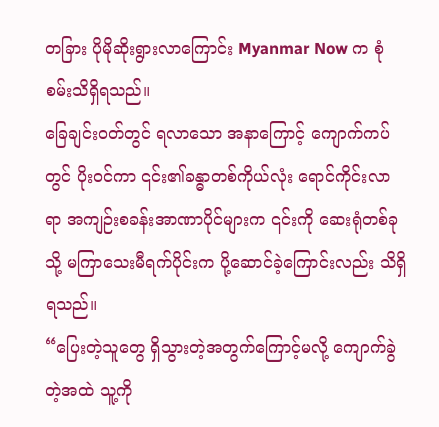တခြား ပိုမိုဆိုးရွားလာကြောင်း Myanmar Now က စုံစမ်းသိရှိရသည်။
ခြေချင်းဝတ်တွင် ရလာသော အနာကြောင့် ကျောက်ကပ်တွင် ပိုးဝင်ကာ ၎င်း၏ခန္ဓာတစ်ကိုယ်လုံး ရောင်ကိုင်းလာရာ အကျဉ်းစခန်းအာဏာပိုင်များက ၎င်းကို ဆေးရုံတစ်ခုသို့ မကြာသေးမီရက်ပိုင်းက ပို့ဆောင်ခဲ့ကြောင်းလည်း သိရှိရသည်။
“ပြေးတဲ့သူတွေ ရှိသွားတဲ့အတွက်ကြောင့်မလို့ ကျောက်ခွဲတဲ့အထဲ သူ့ကို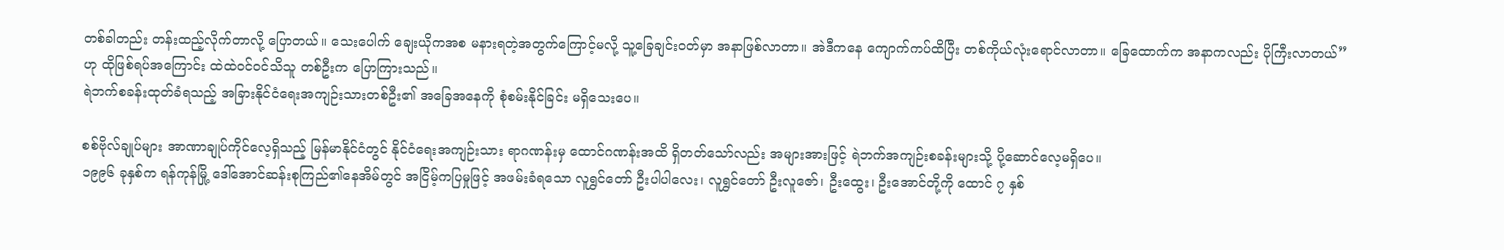တစ်ခါတည်း တန်းထည့်လိုက်တာလို့ ပြောတယ်။ သေးပေါက် ချေးယိုကအစ မနားရတဲ့အတွက်ကြောင့်မလို့ သူ့ခြေချင်းဝတ်မှာ အနာဖြစ်လာတာ။ အဲဒီကနေ ကျောက်ကပ်ထိပြီး တစ်ကိုယ်လုံးရောင်လာတာ။ ခြေထောက်က အနာကလည်း ပိုကြီးလာတယ်” ဟု ထိုဖြစ်ရပ်အကြောင်း ထဲထဲဝင်ဝင်သိသူ တစ်ဦးက ပြောကြားသည်။
ရဲဘက်စခန်းထုတ်ခံရသည့် အခြားနိုင်ငံရေးအကျဉ်းသားတစ်ဦး၏ အခြေအနေကို စုံစမ်းနိုင်ခြင်း မရှိသေးပေ။

စစ်ဗိုလ်ချုပ်များ အာဏာချုပ်ကိုင်လေ့ရှိသည့် မြန်မာနိုင်ငံတွင် နိုင်ငံရေးအကျဉ်းသား ရာဂဏန်းမှ ထောင်ဂဏန်းအထိ ရှိတတ်သော်လည်း အများအားဖြင့် ရဲဘက်အကျဉ်းစခန်းများသို့ ပို့ဆောင်လေ့မရှိပေ။
၁၉၉၆ ခုနှစ်က ရန်ကုန်မြို့ ဒေါ်အောင်ဆန်းစုကြည်၏နေအိမ်တွင် အငြိမ့်ကပြမှုဖြင့် အဖမ်းခံရသော လူရွှင်တော် ဦးပါပါလေး၊ လူရွှင်တော် ဦးလူဇော်၊ ဦးထွေး၊ ဦးအောင်တို့ကို ထောင် ၇ နှစ်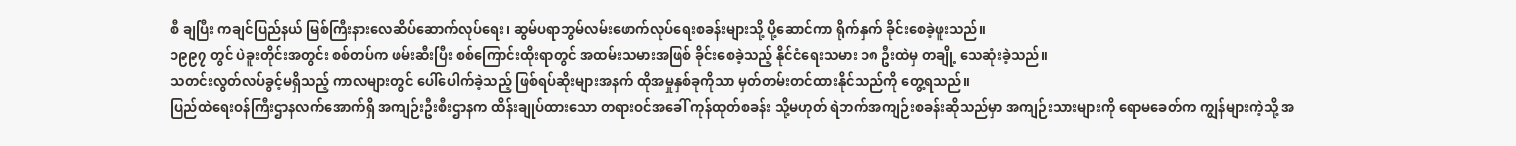စီ ချပြီး ကချင်ပြည်နယ် မြစ်ကြီးနားလေဆိပ်ဆောက်လုပ်ရေး၊ ဆွမ်ပရာဘွမ်လမ်းဖောက်လုပ်ရေးစခန်းများသို့ ပို့ဆောင်ကာ ရိုက်နှက် ခိုင်းစေခဲ့ဖူးသည်။
၁၉၉၇ တွင် ပဲခူးတိုင်းအတွင်း စစ်တပ်က ဖမ်းဆီးပြီး စစ်ကြောင်းထိုးရာတွင် အထမ်းသမားအဖြစ် ခိုင်းစေခဲ့သည့် နိုင်ငံရေးသမား ၁၈ ဦးထဲမှ တချို့ သေဆုံးခဲ့သည်။
သတင်းလွတ်လပ်ခွင့်မရှိသည့် ကာလများတွင် ပေါ်ပေါက်ခဲ့သည့် ဖြစ်ရပ်ဆိုးများအနက် ထိုအမှုနှစ်ခုကိုသာ မှတ်တမ်းတင်ထားနိုင်သည်ကို တွေ့ရသည်။
ပြည်ထဲရေးဝန်ကြီးဌာနလက်အောက်ရှိ အကျဉ်းဦးစီးဌာနက ထိန်းချုပ်ထားသော တရားဝင်အခေါ် ကုန်ထုတ်စခန်း သို့မဟုတ် ရဲဘက်အကျဉ်းစခန်းဆိုသည်မှာ အကျဉ်းသားများကို ရောမခေတ်က ကျွန်များကဲ့သို့ အ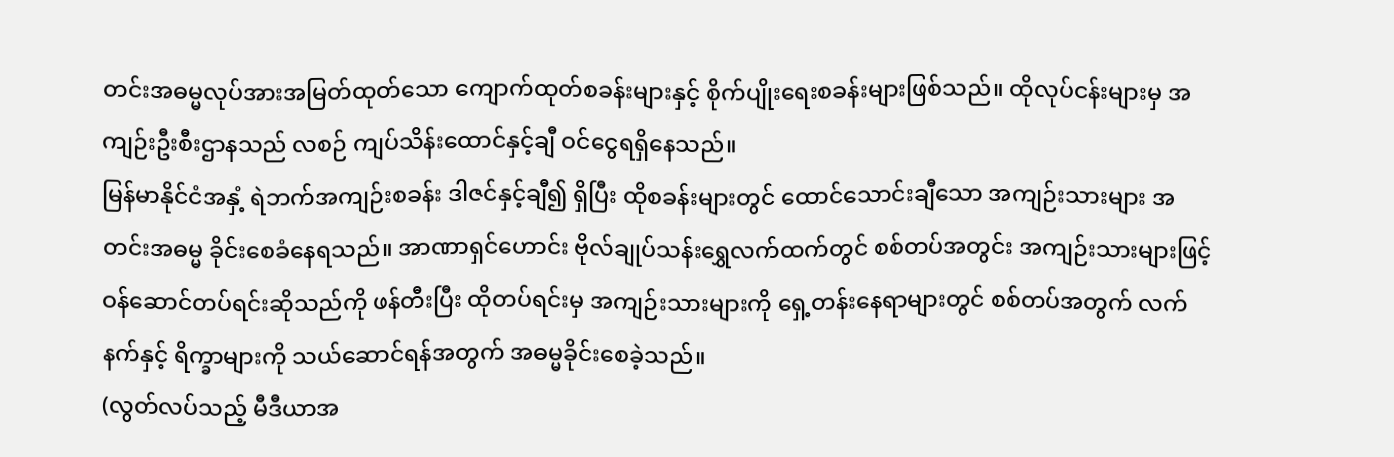တင်းအဓမ္မလုပ်အားအမြတ်ထုတ်သော ကျောက်ထုတ်စခန်းများနှင့် စိုက်ပျိုးရေးစခန်းများဖြစ်သည်။ ထိုလုပ်ငန်းများမှ အကျဉ်းဦးစီးဌာနသည် လစဉ် ကျပ်သိန်းထောင်နှင့်ချီ ဝင်ငွေရရှိနေသည်။
မြန်မာနိုင်ငံအနှံ့ ရဲဘက်အကျဉ်းစခန်း ဒါဇင်နှင့်ချီ၍ ရှိပြီး ထိုစခန်းများတွင် ထောင်သောင်းချီသော အကျဉ်းသားများ အတင်းအဓမ္မ ခိုင်းစေခံနေရသည်။ အာဏာရှင်ဟောင်း ဗိုလ်ချုပ်သန်းရွှေလက်ထက်တွင် စစ်တပ်အတွင်း အကျဉ်းသားများဖြင့် ဝန်ဆောင်တပ်ရင်းဆိုသည်ကို ဖန်တီးပြီး ထိုတပ်ရင်းမှ အကျဉ်းသားများကို ရှေ့တန်းနေရာများတွင် စစ်တပ်အတွက် လက်နက်နှင့် ရိက္ခာများကို သယ်ဆောင်ရန်အတွက် အဓမ္မခိုင်းစေခဲ့သည်။
(လွတ်လပ်သည့် မီဒီယာအ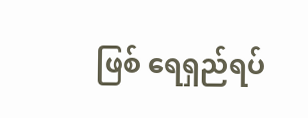ဖြစ် ရေရှည်ရပ်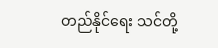တည်နိုင်ရေး သင်တို့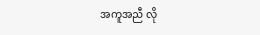အကူအညီ လို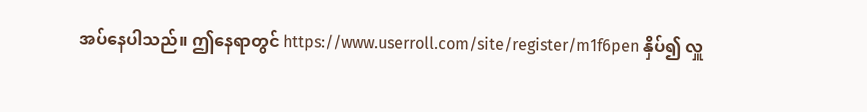အပ်နေပါသည်။ ဤနေရာတွင် https://www.userroll.com/site/register/m1f6pen နှိပ်၍ လှူ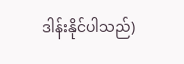ဒါန်းနိုင်ပါသည်)